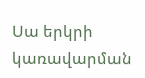Սա երկրի կառավարման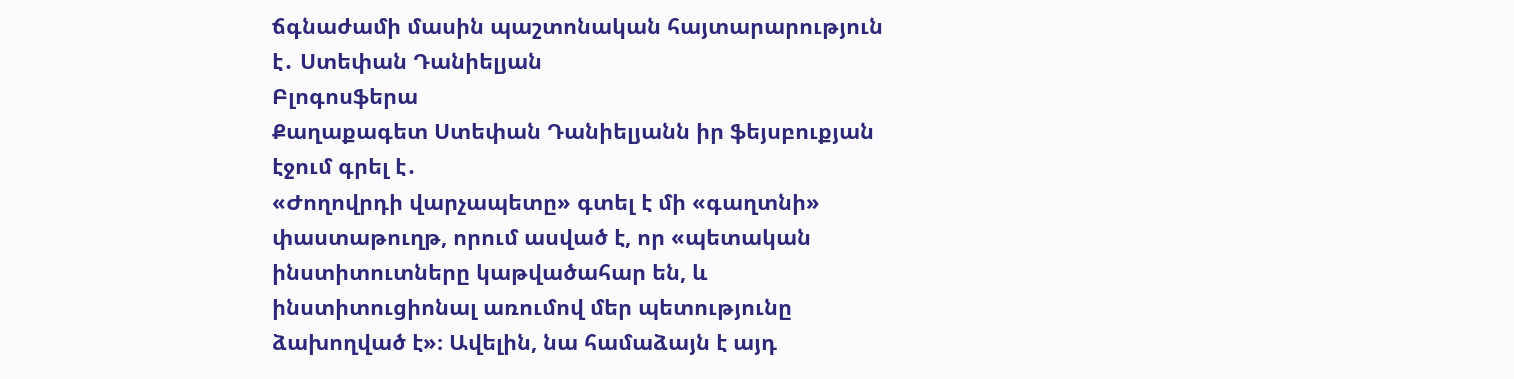ճգնաժամի մասին պաշտոնական հայտարարություն է․ Ստեփան Դանիելյան
Բլոգոսֆերա
Քաղաքագետ Ստեփան Դանիելյանն իր ֆեյսբուքյան էջում գրել է․
«Ժողովրդի վարչապետը» գտել է մի «գաղտնի» փաստաթուղթ, որում ասված է, որ «պետական ինստիտուտները կաթվածահար են, և ինստիտուցիոնալ առումով մեր պետությունը ձախողված է»։ Ավելին, նա համաձայն է այդ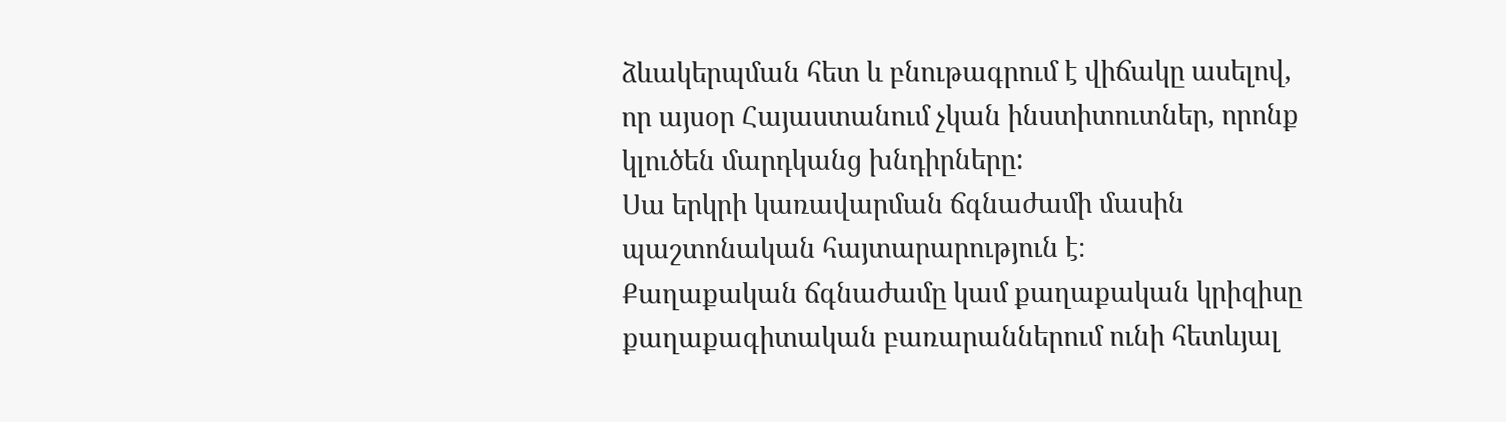ձևակերպման հետ և բնութագրում է վիճակը ասելով, որ այսօր Հայաստանում չկան ինստիտուտներ, որոնք կլուծեն մարդկանց խնդիրները:
Սա երկրի կառավարման ճգնաժամի մասին պաշտոնական հայտարարություն է։
Քաղաքական ճգնաժամը կամ քաղաքական կրիզիսը քաղաքագիտական բառարաններում ունի հետևյալ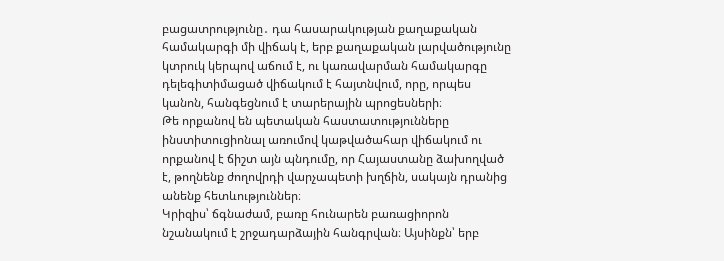բացատրությունը․ դա հասարակության քաղաքական համակարգի մի վիճակ է, երբ քաղաքական լարվածությունը կտրուկ կերպով աճում է, ու կառավարման համակարգը դելեգիտիմացած վիճակում է հայտնվում, որը, որպես կանոն, հանգեցնում է տարերային պրոցեսների։
Թե որքանով են պետական հաստատությունները ինստիտուցիոնալ առումով կաթվածահար վիճակում ու որքանով է ճիշտ այն պնդումը, որ Հայաստանը ձախողված է, թողնենք ժողովրդի վարչապետի խղճին, սակայն դրանից անենք հետևություններ։
Կրիզիս՝ ճգնաժամ, բառը հունարեն բառացիորոն նշանակում է շրջադարձային հանգրվան։ Այսինքն՝ երբ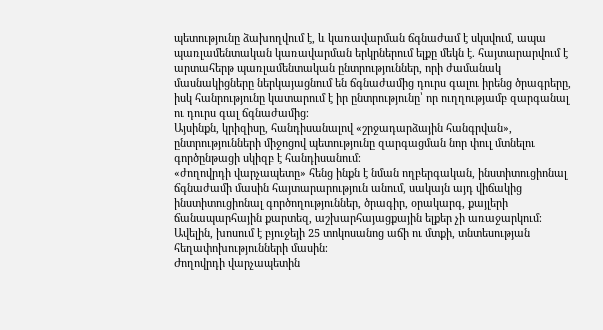պետությունը ձախողվում է, և կառավարման ճգնաժամ է սկսվում, ապա պառլամենտական կառավարման երկրներում ելքը մեկն է. հայտարարվում է արտահերթ պառլամենտական ընտրություններ, որի ժամանակ մասնակիցները ներկայացնում են ճգնաժամից դուրս գալու իրենց ծրագրերը, իսկ հանրությունը կատարում է իր ընտրությունը՝ որ ուղղությամբ զարգանալ ու դուրս գալ ճգնաժամից։
Այսինքն, կրիզիսը, հանդիսանալով «շրջադարձային հանգրվան», ընտրությունների միջոցով պետությունը զարգացման նոր փուլ մտնելու գործընթացի սկիզբ է հանդիսանում։
«ժողովրդի վարչապետը» հենց ինքն է նման ողբերգական, ինստիտուցիոնալ ճգնաժամի մասին հայտարարություն անում, սակայն այդ վիճակից ինստիտուցիոնալ գործողություններ, ծրագիր, օրակարգ, քայլերի ճանապարհային քարտեզ, աշխարհայացքային ելքեր չի առաջարկում։ Ավելին, խոսում է բյուջեյի 25 տոկոսանոց աճի ու մտքի, տնտեսության հեղափոխությունների մասին։
Ժողովրդի վարչապետին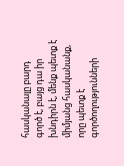հասկանալը բարդ գործ է, բայց դա իր խնդիրն է, մենք պետք է միմյանց հասկանանք, որը պետք է գործողությունների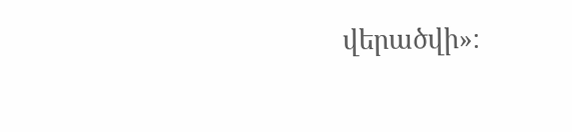վերածվի»։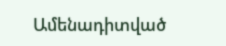Ամենադիտված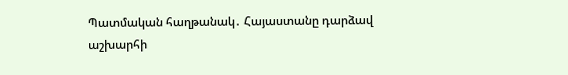Պատմական հաղթանակ․ Հայաստանը դարձավ աշխարհի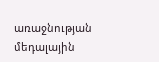առաջնության մեդալային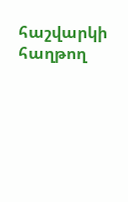հաշվարկի հաղթող